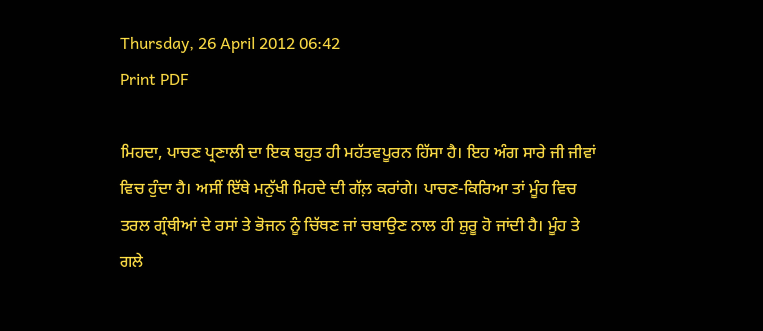Thursday, 26 April 2012 06:42
Print PDF

ਮਿਹਦਾ, ਪਾਚਣ ਪ੍ਰਣਾਲੀ ਦਾ ਇਕ ਬਹੁਤ ਹੀ ਮਹੱਤਵਪੂਰਨ ਹਿੱਸਾ ਹੈ। ਇਹ ਅੰਗ ਸਾਰੇ ਜੀ ਜੀਵਾਂ ਵਿਚ ਹੁੰਦਾ ਹੈ। ਅਸੀਂ ਇੱਥੇ ਮਨੁੱਖੀ ਮਿਹਦੇ ਦੀ ਗੱਲ਼ ਕਰਾਂਗੇ। ਪਾਚਣ-ਕਿਰਿਆ ਤਾਂ ਮੂੰਹ ਵਿਚ ਤਰਲ ਗ੍ਰੰਥੀਆਂ ਦੇ ਰਸਾਂ ਤੇ ਭੋਜਨ ਨੂੰ ਚਿੱਥਣ ਜਾਂ ਚਬਾਉਣ ਨਾਲ ਹੀ ਸ਼ੁਰੂ ਹੋ ਜਾਂਦੀ ਹੈ। ਮੂੰਹ ਤੇ ਗਲੇ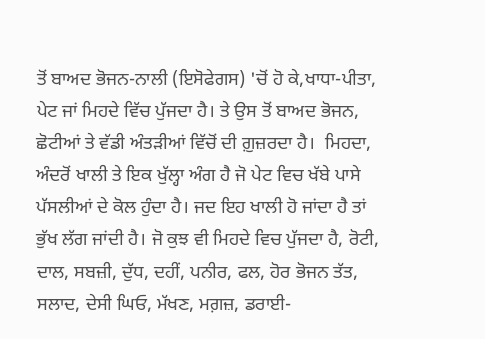ਤੋਂ ਬਾਅਦ ਭੋਜਨ-ਨਾਲੀ (ਇਸੋਫੇਗਸ) 'ਚੋਂ ਹੋ ਕੇ,ਖਾਧਾ-ਪੀਤਾ, ਪੇਟ ਜਾਂ ਮਿਹਦੇ ਵਿੱਚ ਪੁੱਜਦਾ ਹੈ। ਤੇ ਉਸ ਤੋਂ ਬਾਅਦ ਭੋਜਨ, ਛੋਟੀਆਂ ਤੇ ਵੱਡੀ ਅੰਤੜੀਆਂ ਵਿੱਚੋਂ ਦੀ ਗ਼ੁਜ਼ਰਦਾ ਹੈ।  ਮਿਹਦਾ, ਅੰਦਰੋਂ ਖਾਲੀ ਤੇ ਇਕ ਖੁੱਲ੍ਹਾ ਅੰਗ ਹੈ ਜੋ ਪੇਟ ਵਿਚ ਖੱਬੇ ਪਾਸੇ ਪੱਸਲੀਆਂ ਦੇ ਕੋਲ ਹੁੰਦਾ ਹੈ। ਜਦ ਇਹ ਖਾਲੀ ਹੋ ਜਾਂਦਾ ਹੈ ਤਾਂ ਭੁੱਖ ਲੱਗ ਜਾਂਦੀ ਹੈ। ਜੋ ਕੁਝ ਵੀ ਮਿਹਦੇ ਵਿਚ ਪੁੱਜਦਾ ਹੈ, ਰੋਟੀ, ਦਾਲ, ਸਬਜ਼ੀ, ਦੁੱਧ, ਦਹੀਂ, ਪਨੀਰ, ਫਲ, ਹੋਰ ਭੋਜਨ ਤੱਤ, ਸਲਾਦ, ਦੇਸੀ ਘਿਓ, ਮੱਖਣ, ਮਗ਼ਜ਼, ਡਰਾਈ-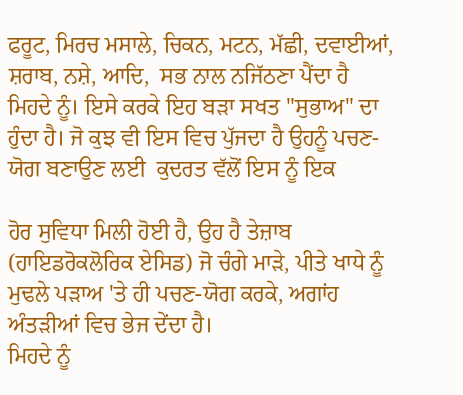ਫਰੂਟ, ਮਿਰਚ ਮਸਾਲੇ, ਚਿਕਨ, ਮਟਨ, ਮੱਛੀ, ਦਵਾਈਆਂ, ਸ਼ਰਾਬ, ਨਸ਼ੇ, ਆਦਿ,  ਸਭ ਨਾਲ ਨਜਿੱਠਣਾ ਪੈਂਦਾ ਹੈ ਮਿਹਦੇ ਨੂੰ। ਇਸੇ ਕਰਕੇ ਇਹ ਬੜਾ ਸਖਤ "ਸੁਭਾਅ" ਦਾ ਹੁੰਦਾ ਹੈ। ਜੋ ਕੁਝ ਵੀ ਇਸ ਵਿਚ ਪੁੱਜਦਾ ਹੈ ਉਹਨੂੰ ਪਚਣ-ਯੋਗ ਬਣਾਉਣ ਲਈ  ਕੁਦਰਤ ਵੱਲੋਂ ਇਸ ਨੂੰ ਇਕ

ਹੋਰ ਸੁਵਿਧਾ ਮਿਲੀ ਹੋਈ ਹੈ, ਉਹ ਹੈ ਤੇਜ਼ਾਬ (ਹਾਇਡਰੋਕਲੋਰਿਕ ਏਸਿਡ) ਜੋ ਚੰਗੇ ਮਾੜੇ, ਪੀਤੇ ਖਾਧੇ ਨੂੰ ਮੁਢਲੇ ਪੜਾਅ 'ਤੇ ਹੀ ਪਚਣ-ਯੋਗ ਕਰਕੇ, ਅਗਾਂਹ ਅੰਤੜੀਆਂ ਵਿਚ ਭੇਜ ਦੇਂਦਾ ਹੈ।
ਮਿਹਦੇ ਨੂੰ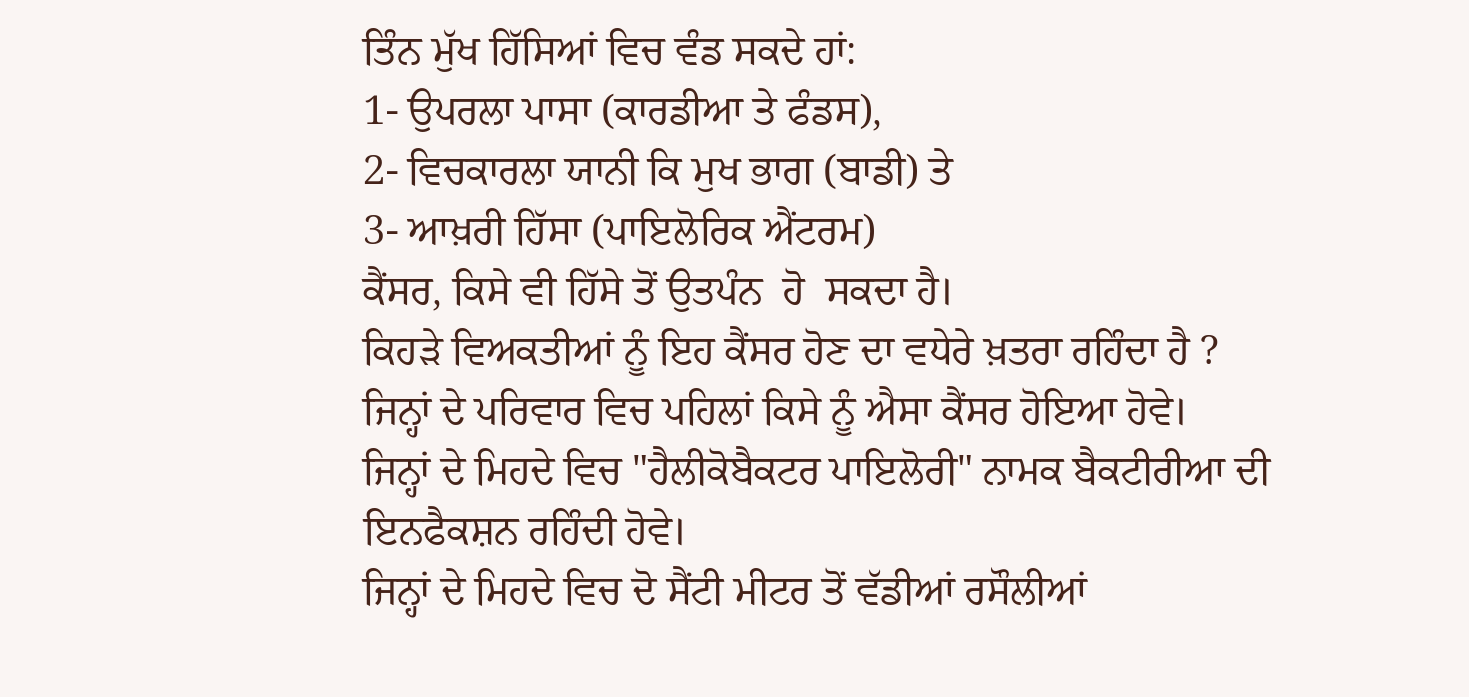ਤਿੰਨ ਮੁੱਖ ਹਿੱਸਿਆਂ ਵਿਚ ਵੰਡ ਸਕਦੇ ਹਾਂ:
1- ਉਪਰਲਾ ਪਾਸਾ (ਕਾਰਡੀਆ ਤੇ ਫੰਡਸ),
2- ਵਿਚਕਾਰਲਾ ਯਾਨੀ ਕਿ ਮੁਖ ਭਾਗ (ਬਾਡੀ) ਤੇ
3- ਆਖ਼ਰੀ ਹਿੱਸਾ (ਪਾਇਲੋਰਿਕ ਐਂਟਰਮ)
ਕੈਂਸਰ, ਕਿਸੇ ਵੀ ਹਿੱਸੇ ਤੋਂ ਉਤਪੰਨ  ਹੋ  ਸਕਦਾ ਹੈ।
ਕਿਹੜੇ ਵਿਅਕਤੀਆਂ ਨੂੰ ਇਹ ਕੈਂਸਰ ਹੋਣ ਦਾ ਵਧੇਰੇ ਖ਼ਤਰਾ ਰਹਿੰਦਾ ਹੈ ?
ਜਿਨ੍ਹਾਂ ਦੇ ਪਰਿਵਾਰ ਵਿਚ ਪਹਿਲਾਂ ਕਿਸੇ ਨੂੰ ਐਸਾ ਕੈਂਸਰ ਹੋਇਆ ਹੋਵੇ।
ਜਿਨ੍ਹਾਂ ਦੇ ਮਿਹਦੇ ਵਿਚ "ਹੈਲੀਕੋਬੈਕਟਰ ਪਾਇਲੋਰੀ" ਨਾਮਕ ਬੈਕਟੀਰੀਆ ਦੀ ਇਨਫੈਕਸ਼ਨ ਰਹਿੰਦੀ ਹੋਵੇ।
ਜਿਨ੍ਹਾਂ ਦੇ ਮਿਹਦੇ ਵਿਚ ਦੋ ਸੈਂਟੀ ਮੀਟਰ ਤੋਂ ਵੱਡੀਆਂ ਰਸੌਲੀਆਂ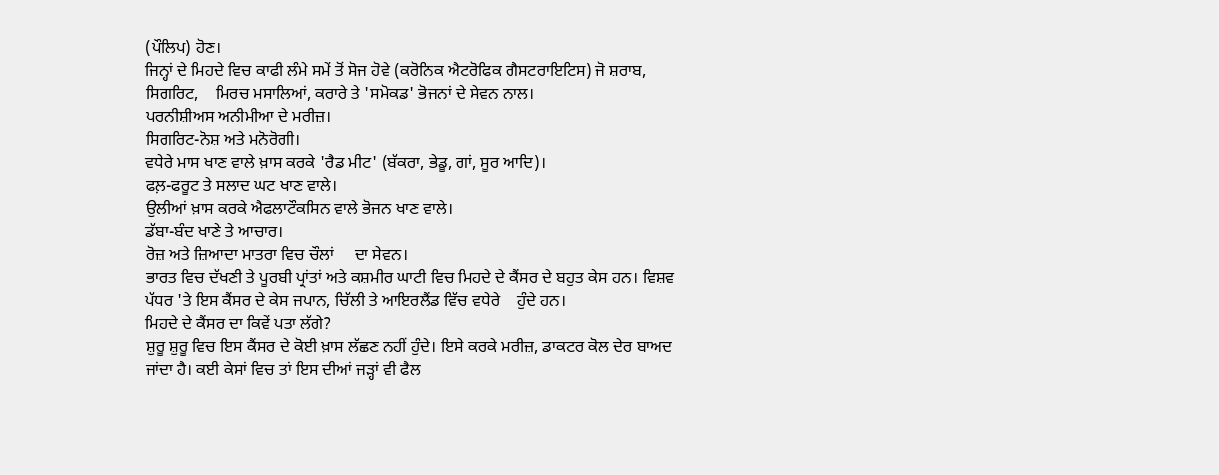(ਪੌਲਿਪ) ਹੋਣ।
ਜਿਨ੍ਹਾਂ ਦੇ ਮਿਹਦੇ ਵਿਚ ਕਾਫੀ ਲੰਮੇ ਸਮੇਂ ਤੋਂ ਸੋਜ ਹੋਵੇ (ਕਰੋਨਿਕ ਐਟਰੋਫਿਕ ਗੈਸਟਰਾਇਟਿਸ) ਜੋ ਸ਼ਰਾਬ, ਸਿਗਰਿਟ,    ਮਿਰਚ ਮਸਾਲਿਆਂ, ਕਰਾਰੇ ਤੇ 'ਸਮੋਕਡ' ਭੋਜਨਾਂ ਦੇ ਸੇਵਨ ਨਾਲ।
ਪਰਨੀਸ਼ੀਅਸ ਅਨੀਮੀਆ ਦੇ ਮਰੀਜ਼।
ਸਿਗਰਿਟ-ਨੋਸ਼ ਅਤੇ ਮਨੋਰੋਗੀ।
ਵਧੇਰੇ ਮਾਸ ਖਾਣ ਵਾਲੇ ਖ਼ਾਸ ਕਰਕੇ 'ਰੈਡ ਮੀਟ' (ਬੱਕਰਾ, ਭੇਡੂ, ਗਾਂ, ਸੂਰ ਆਦਿ)।
ਫਲ਼-ਫਰੂਟ ਤੇ ਸਲਾਦ ਘਟ ਖਾਣ ਵਾਲੇ।
ਉਲੀਆਂ ਖ਼ਾਸ ਕਰਕੇ ਐਫਲਾਟੌਕਸਿਨ ਵਾਲੇ ਭੋਜਨ ਖਾਣ ਵਾਲੇ।
ਡੱਬਾ-ਬੰਦ ਖਾਣੇ ਤੇ ਆਚਾਰ।
ਰੋਜ਼ ਅਤੇ ਜ਼ਿਆਦਾ ਮਾਤਰਾ ਵਿਚ ਚੌਲਾਂ     ਦਾ ਸੇਵਨ।
ਭਾਰਤ ਵਿਚ ਦੱਖਣੀ ਤੇ ਪੂਰਬੀ ਪ੍ਰਾਂਤਾਂ ਅਤੇ ਕਸ਼ਮੀਰ ਘਾਟੀ ਵਿਚ ਮਿਹਦੇ ਦੇ ਕੈਂਸਰ ਦੇ ਬਹੁਤ ਕੇਸ ਹਨ। ਵਿਸ਼ਵ ਪੱਧਰ 'ਤੇ ਇਸ ਕੈਂਸਰ ਦੇ ਕੇਸ ਜਪਾਨ, ਚਿੱਲੀ ਤੇ ਆਇਰਲੈਂਡ ਵਿੱਚ ਵਧੇਰੇ    ਹੁੰਦੇ ਹਨ।
ਮਿਹਦੇ ਦੇ ਕੈਂਸਰ ਦਾ ਕਿਵੇਂ ਪਤਾ ਲੱਗੇ?
ਸ਼ੁਰੂ ਸ਼ੁਰੂ ਵਿਚ ਇਸ ਕੈਂਸਰ ਦੇ ਕੋਈ ਖ਼ਾਸ ਲੱਛਣ ਨਹੀਂ ਹੁੰਦੇ। ਇਸੇ ਕਰਕੇ ਮਰੀਜ਼, ਡਾਕਟਰ ਕੋਲ ਦੇਰ ਬਾਅਦ ਜਾਂਦਾ ਹੈ। ਕਈ ਕੇਸਾਂ ਵਿਚ ਤਾਂ ਇਸ ਦੀਆਂ ਜੜ੍ਹਾਂ ਵੀ ਫੈਲ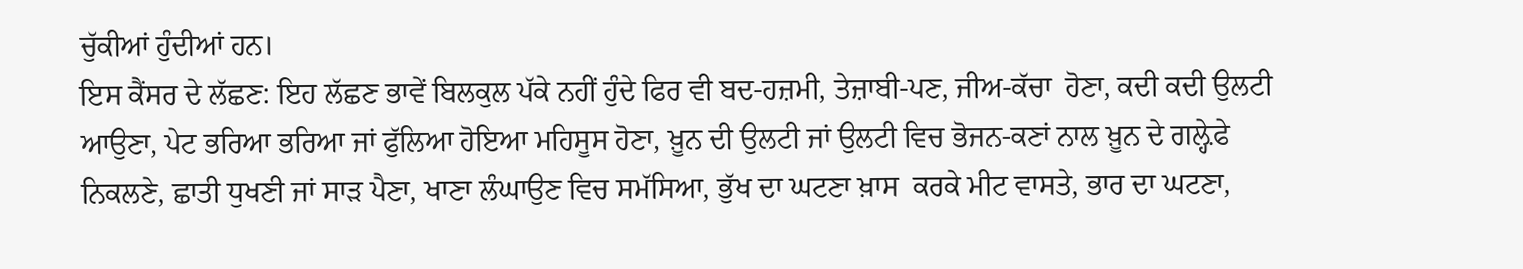ਚੁੱਕੀਆਂ ਹੁੰਦੀਆਂ ਹਨ।
ਇਸ ਕੈਂਸਰ ਦੇ ਲੱਛਣ: ਇਹ ਲੱਛਣ ਭਾਵੇਂ ਬਿਲਕੁਲ ਪੱਕੇ ਨਹੀਂ ਹੁੰਦੇ ਫਿਰ ਵੀ ਬਦ-ਹਜ਼ਮੀ, ਤੇਜ਼ਾਬੀ-ਪਣ, ਜੀਅ-ਕੱਚਾ  ਹੋਣਾ, ਕਦੀ ਕਦੀ ਉਲਟੀ ਆਉਣਾ, ਪੇਟ ਭਰਿਆ ਭਰਿਆ ਜਾਂ ਫੁੱਲਿਆ ਹੋਇਆ ਮਹਿਸੂਸ ਹੋਣਾ, ਖ਼ੂਨ ਦੀ ਉਲਟੀ ਜਾਂ ਉਲਟੀ ਵਿਚ ਭੋਜਨ-ਕਣਾਂ ਨਾਲ ਖ਼ੂਨ ਦੇ ਗਲ਼੍ਹੇਫੇ ਨਿਕਲਣੇ, ਛਾਤੀ ਧੁਖਣੀ ਜਾਂ ਸਾੜ ਪੈਣਾ, ਖਾਣਾ ਲੰਘਾਉਣ ਵਿਚ ਸਮੱਸਿਆ, ਭੁੱਖ ਦਾ ਘਟਣਾ ਖ਼ਾਸ  ਕਰਕੇ ਮੀਟ ਵਾਸਤੇ, ਭਾਰ ਦਾ ਘਟਣਾ,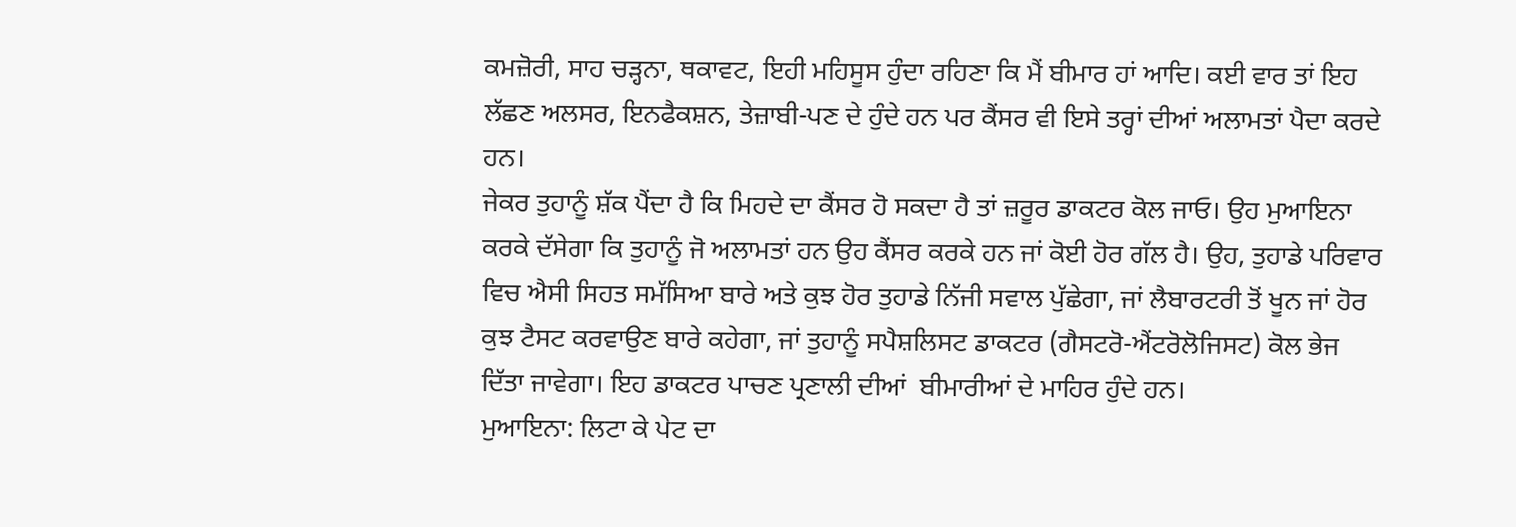ਕਮਜ਼ੋਰੀ, ਸਾਹ ਚੜ੍ਹਨਾ, ਥਕਾਵਟ, ਇਹੀ ਮਹਿਸੂਸ ਹੁੰਦਾ ਰਹਿਣਾ ਕਿ ਮੈਂ ਬੀਮਾਰ ਹਾਂ ਆਦਿ। ਕਈ ਵਾਰ ਤਾਂ ਇਹ ਲੱਛਣ ਅਲਸਰ, ਇਨਫੈਕਸ਼ਨ, ਤੇਜ਼ਾਬੀ-ਪਣ ਦੇ ਹੁੰਦੇ ਹਨ ਪਰ ਕੈਂਸਰ ਵੀ ਇਸੇ ਤਰ੍ਹਾਂ ਦੀਆਂ ਅਲਾਮਤਾਂ ਪੈਦਾ ਕਰਦੇ ਹਨ।
ਜੇਕਰ ਤੁਹਾਨੂੰ ਸ਼ੱਕ ਪੈਂਦਾ ਹੈ ਕਿ ਮਿਹਦੇ ਦਾ ਕੈਂਸਰ ਹੋ ਸਕਦਾ ਹੈ ਤਾਂ ਜ਼ਰੂਰ ਡਾਕਟਰ ਕੋਲ ਜਾਓ। ਉਹ ਮੁਆਇਨਾ ਕਰਕੇ ਦੱਸੇਗਾ ਕਿ ਤੁਹਾਨੂੰ ਜੋ ਅਲਾਮਤਾਂ ਹਨ ਉਹ ਕੈਂਸਰ ਕਰਕੇ ਹਨ ਜਾਂ ਕੋਈ ਹੋਰ ਗੱਲ ਹੈ। ਉਹ, ਤੁਹਾਡੇ ਪਰਿਵਾਰ ਵਿਚ ਐਸੀ ਸਿਹਤ ਸਮੱਸਿਆ ਬਾਰੇ ਅਤੇ ਕੁਝ ਹੋਰ ਤੁਹਾਡੇ ਨਿੱਜੀ ਸਵਾਲ ਪੁੱਛੇਗਾ, ਜਾਂ ਲੈਬਾਰਟਰੀ ਤੋਂ ਖੂਨ ਜਾਂ ਹੋਰ ਕੁਝ ਟੈਸਟ ਕਰਵਾਉਣ ਬਾਰੇ ਕਹੇਗਾ, ਜਾਂ ਤੁਹਾਨੂੰ ਸਪੈਸ਼ਲਿਸਟ ਡਾਕਟਰ (ਗੈਸਟਰੋ-ਐਂਟਰੋਲੋਜਿਸਟ) ਕੋਲ ਭੇਜ ਦਿੱਤਾ ਜਾਵੇਗਾ। ਇਹ ਡਾਕਟਰ ਪਾਚਣ ਪ੍ਰਣਾਲੀ ਦੀਆਂ  ਬੀਮਾਰੀਆਂ ਦੇ ਮਾਹਿਰ ਹੁੰਦੇ ਹਨ।
ਮੁਆਇਨਾ: ਲਿਟਾ ਕੇ ਪੇਟ ਦਾ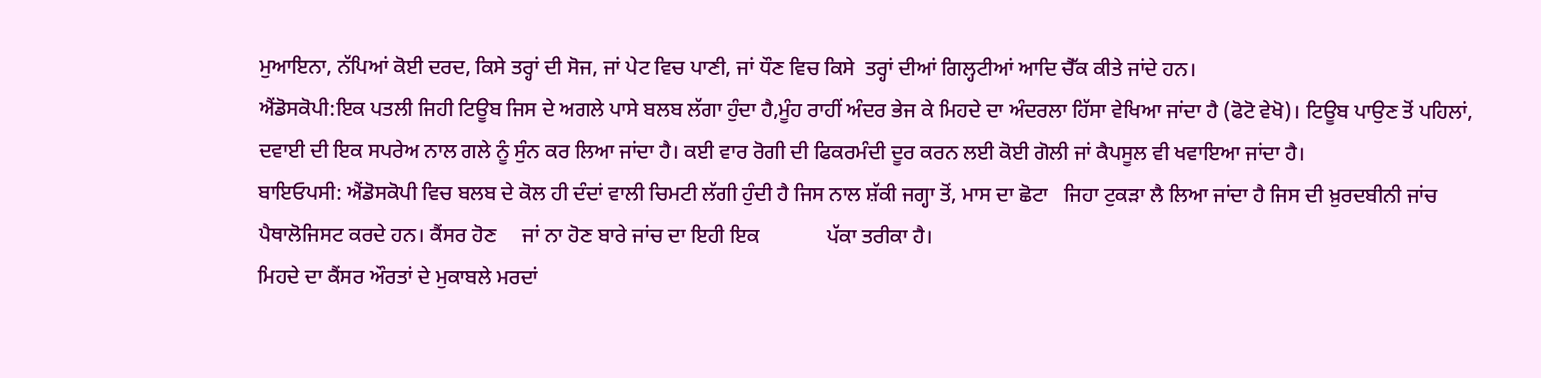ਮੁਆਇਨਾ, ਨੱਪਿਆਂ ਕੋਈ ਦਰਦ, ਕਿਸੇ ਤਰ੍ਹਾਂ ਦੀ ਸੋਜ, ਜਾਂ ਪੇਟ ਵਿਚ ਪਾਣੀ, ਜਾਂ ਧੌਣ ਵਿਚ ਕਿਸੇ  ਤਰ੍ਹਾਂ ਦੀਆਂ ਗਿਲ੍ਹਟੀਆਂ ਆਦਿ ਚੈੱਕ ਕੀਤੇ ਜਾਂਦੇ ਹਨ।
ਐਂਡੋਸਕੋਪੀ:ਇਕ ਪਤਲੀ ਜਿਹੀ ਟਿਊਬ ਜਿਸ ਦੇ ਅਗਲੇ ਪਾਸੇ ਬਲਬ ਲੱਗਾ ਹੁੰਦਾ ਹੈ,ਮੂੰਹ ਰਾਹੀਂ ਅੰਦਰ ਭੇਜ ਕੇ ਮਿਹਦੇ ਦਾ ਅੰਦਰਲਾ ਹਿੱਸਾ ਵੇਖਿਆ ਜਾਂਦਾ ਹੈ (ਫੋਟੋ ਵੇਖੋ)। ਟਿਊਬ ਪਾਉਣ ਤੋਂ ਪਹਿਲਾਂ, ਦਵਾਈ ਦੀ ਇਕ ਸਪਰੇਅ ਨਾਲ ਗਲੇ ਨੂੰ ਸੁੰਨ ਕਰ ਲਿਆ ਜਾਂਦਾ ਹੈ। ਕਈ ਵਾਰ ਰੋਗੀ ਦੀ ਫਿਕਰਮੰਦੀ ਦੂਰ ਕਰਨ ਲਈ ਕੋਈ ਗੋਲੀ ਜਾਂ ਕੈਪਸੂਲ ਵੀ ਖਵਾਇਆ ਜਾਂਦਾ ਹੈ।
ਬਾਇਓਪਸੀ: ਐਂਡੋਸਕੋਪੀ ਵਿਚ ਬਲਬ ਦੇ ਕੋਲ ਹੀ ਦੰਦਾਂ ਵਾਲੀ ਚਿਮਟੀ ਲੱਗੀ ਹੁੰਦੀ ਹੈ ਜਿਸ ਨਾਲ ਸ਼ੱਕੀ ਜਗ੍ਹਾ ਤੋਂ, ਮਾਸ ਦਾ ਛੋਟਾ   ਜਿਹਾ ਟੁਕੜਾ ਲੈ ਲਿਆ ਜਾਂਦਾ ਹੈ ਜਿਸ ਦੀ ਖ਼ੁਰਦਬੀਨੀ ਜਾਂਚ ਪੈਥਾਲੋਜਿਸਟ ਕਰਦੇ ਹਨ। ਕੈਂਸਰ ਹੋਣ     ਜਾਂ ਨਾ ਹੋਣ ਬਾਰੇ ਜਾਂਚ ਦਾ ਇਹੀ ਇਕ             ਪੱਕਾ ਤਰੀਕਾ ਹੈ।
ਮਿਹਦੇ ਦਾ ਕੈਂਸਰ ਔਰਤਾਂ ਦੇ ਮੁਕਾਬਲੇ ਮਰਦਾਂ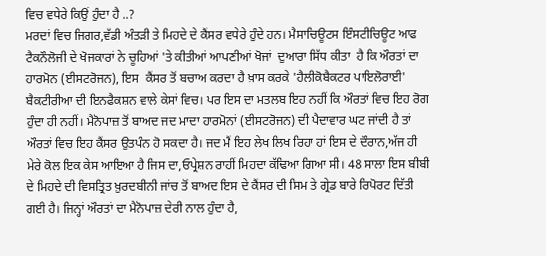ਵਿਚ ਵਧੇਰੇ ਕਿਉਂ ਹੁੰਦਾ ਹੈ ..?
ਮਰਦਾਂ ਵਿਚ ਜਿਗਰ,ਵੱਡੀ ਅੰਤੜੀ ਤੇ ਮਿਹਦੇ ਦੇ ਕੈਂਸਰ ਵਧੇਰੇ ਹੁੰਦੇ ਹਨ। ਮੈਸਾਚਿਊਟਸ ਇੰਸਟੀਚਿਊਟ ਆਫ ਟੈਕਨੌਲੋਜੀ ਦੇ ਖੋਜਕਾਰਾਂ ਨੇ ਚੂਹਿਆਂ 'ਤੇ ਕੀਤੀਆਂ ਆਪਣੀਆਂ ਖੋਜਾਂ  ਦੁਆਰਾ ਸਿੱਧ ਕੀਤਾ  ਹੈ ਕਿ ਔਰਤਾਂ ਦਾ ਹਾਰਮੋਨ (ਈਸਟਰੋਜਨ), ਇਸ  ਕੈਂਸਰ ਤੋਂ ਬਚਾਅ ਕਰਦਾ ਹੈ ਖ਼ਾਸ ਕਰਕੇ 'ਹੈਲੀਕੋਬੈਕਟਰ ਪਾਇਲੋਰਾਈ' ਬੈਕਟੀਰੀਆ ਦੀ ਇਨਫੈਕਸ਼ਨ ਵਾਲੇ ਕੇਸਾਂ ਵਿਚ। ਪਰ ਇਸ ਦਾ ਮਤਲਬ ਇਹ ਨਹੀਂ ਕਿ ਔਰਤਾਂ ਵਿਚ ਇਹ ਰੋਗ ਹੁੰਦਾ ਹੀ ਨਹੀਂ। ਮੈਨੋਪਾਜ਼ ਤੋਂ ਬਾਅਦ ਜਦ ਮਾਦਾ ਹਾਰਮੋਨਾਂ (ਈਸਟਰੋਜਨ) ਦੀ ਪੈਦਾਵਾਰ ਘਟ ਜਾਂਦੀ ਹੈ ਤਾਂ ਔਰਤਾਂ ਵਿਚ ਇਹ ਕੈਂਸਰ ਉਤਪੰਨ ਹੋ ਸਕਦਾ ਹੈ। ਜਦ ਮੈਂ ਇਹ ਲੇਖ ਲਿਖ ਰਿਹਾ ਹਾਂ ਇਸ ਦੇ ਦੌਰਾਨ,ਅੱਜ ਹੀ ਮੇਰੇ ਕੋਲ ਇਕ ਕੇਸ ਆਇਆ ਹੈ ਜਿਸ ਦਾ,ਓਪ੍ਰੇਸ਼ਨ ਰਾਹੀਂ ਮਿਹਦਾ ਕੱਢਿਆ ਗਿਆ ਸੀ। 48 ਸਾਲਾ ਇਸ ਬੀਬੀ ਦੇ ਮਿਹਦੇ ਦੀ ਵਿਸਤ੍ਰਿਤ ਖ਼ੁਰਦਬੀਨੀ ਜਾਂਚ ਤੋਂ ਬਾਅਦ ਇਸ ਦੇ ਕੈਂਸਰ ਦੀ ਸਿਮ ਤੇ ਗ੍ਰੇਡ ਬਾਰੇ ਰਿਪੋਰਟ ਦਿੱਤੀ ਗਈ ਹੈ। ਜਿਨ੍ਹਾਂ ਔਰਤਾਂ ਦਾ ਮੈਨੋਪਾਜ਼ ਦੇਰੀ ਨਾਲ ਹੁੰਦਾ ਹੈ,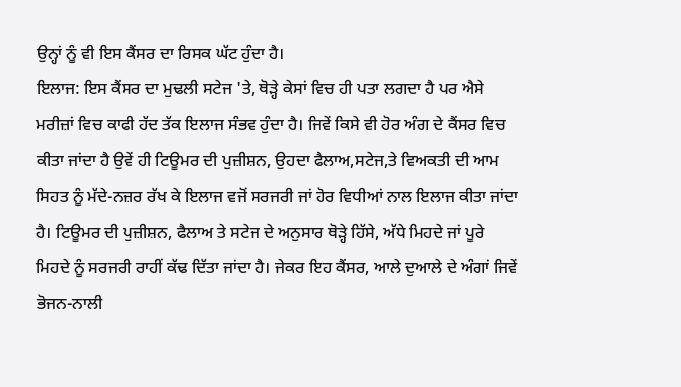ਉਨ੍ਹਾਂ ਨੂੰ ਵੀ ਇਸ ਕੈਂਸਰ ਦਾ ਰਿਸਕ ਘੱਟ ਹੁੰਦਾ ਹੈ।
ਇਲਾਜ: ਇਸ ਕੈਂਸਰ ਦਾ ਮੁਢਲੀ ਸਟੇਜ 'ਤੇ, ਥੋੜ੍ਹੇ ਕੇਸਾਂ ਵਿਚ ਹੀ ਪਤਾ ਲਗਦਾ ਹੈ ਪਰ ਐਸੇ ਮਰੀਜ਼ਾਂ ਵਿਚ ਕਾਫੀ ਹੱਦ ਤੱਕ ਇਲਾਜ ਸੰਭਵ ਹੁੰਦਾ ਹੈ। ਜਿਵੇਂ ਕਿਸੇ ਵੀ ਹੋਰ ਅੰਗ ਦੇ ਕੈਂਸਰ ਵਿਚ ਕੀਤਾ ਜਾਂਦਾ ਹੈ ਉਵੇਂ ਹੀ ਟਿਊਮਰ ਦੀ ਪੁਜ਼ੀਸ਼ਨ, ਉਹਦਾ ਫੈਲਾਅ,ਸਟੇਜ,ਤੇ ਵਿਅਕਤੀ ਦੀ ਆਮ ਸਿਹਤ ਨੂੰ ਮੱਦੇ-ਨਜ਼ਰ ਰੱਖ ਕੇ ਇਲਾਜ ਵਜੋਂ ਸਰਜਰੀ ਜਾਂ ਹੋਰ ਵਿਧੀਆਂ ਨਾਲ ਇਲਾਜ ਕੀਤਾ ਜਾਂਦਾ ਹੈ। ਟਿਊਮਰ ਦੀ ਪੁਜ਼ੀਸ਼ਨ, ਫੈਲਾਅ ਤੇ ਸਟੇਜ ਦੇ ਅਨੁਸਾਰ ਥੋੜ੍ਹੇ ਹਿੱਸੇ, ਅੱਧੇ ਮਿਹਦੇ ਜਾਂ ਪੂਰੇ ਮਿਹਦੇ ਨੂੰ ਸਰਜਰੀ ਰਾਹੀਂ ਕੱਢ ਦਿੱਤਾ ਜਾਂਦਾ ਹੈ। ਜੇਕਰ ਇਹ ਕੈਂਸਰ, ਆਲੇ ਦੁਆਲੇ ਦੇ ਅੰਗਾਂ ਜਿਵੇਂ ਭੋਜਨ-ਨਾਲੀ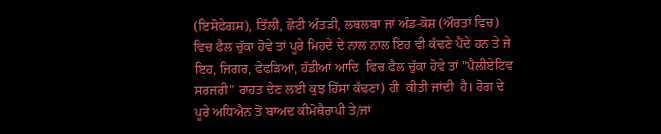(ਇਸੋਫੇਗਸ), ਤਿੱਲੀ, ਛੋਟੀ ਅੰਤੜੀ, ਲਬਲਬਾ ਜਾਂ ਅੰਡ-ਕੋਸ਼ (ਔਰਤਾਂ ਵਿਚ) ਵਿਚ ਫੈਲ ਚੁੱਕਾ ਹੋਵੇ ਤਾਂ ਪੂਰੇ ਮਿਹਦੇ ਦੇ ਨਾਲ ਨਾਲ ਇਹ ਵੀ ਕੱਢਣੇ ਪੈਂਦੇ ਹਨ ਤੇ ਜੇ ਇਹ, ਜਿਗਰ, ਫੇਫੜਿਆਂ, ਹੱਡੀਆਂ ਆਦਿ  ਵਿਚ ਫੈਲ ਚੁੱਕਾ ਹੋਵੇ ਤਾਂ "ਪੈਲੀਏਟਿਵ ਸਰਜਰੀ" ਰਾਹਤ ਦੇਣ ਲਈ ਕੁਝ ਹਿੱਸਾ ਕੱਢਣਾ) ਹੀ  ਕੀਤੀ ਜਾਂਦੀ  ਹੈ। ਰੋਗ ਦੇ ਪੂਰੇ ਅਧਿਐਨ ਤੋਂ ਬਾਅਦ ਕੀਮੋਥੈਰਾਪੀ ਤੇ/ਜਾਂ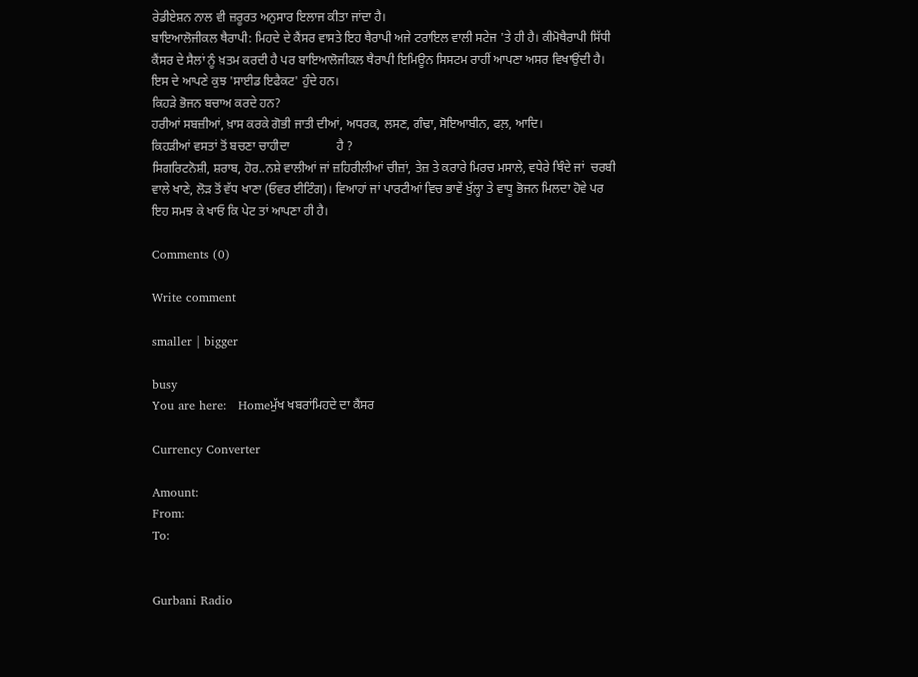ਰੇਡੀਏਸ਼ਨ ਨਾਲ ਵੀ ਜ਼ਰੂਰਤ ਅਨੁਸਾਰ ਇਲਾਜ ਕੀਤਾ ਜਾਂਦਾ ਹੈ।
ਬਾਇਆਲੋਜੀਕਲ ਥੈਰਾਪੀ: ਮਿਹਦੇ ਦੇ ਕੈਂਸਰ ਵਾਸਤੇ ਇਹ ਥੈਰਾਪੀ ਅਜੇ ਟਰਾਇਲ ਵਾਲੀ ਸਟੇਜ 'ਤੇ ਹੀ ਹੈ। ਕੀਮੋਥੈਰਾਪੀ ਸਿੱਧੀ   ਕੈਂਸਰ ਦੇ ਸੈਲਾਂ ਨੂੰ ਖ਼ਤਮ ਕਰਦੀ ਹੈ ਪਰ ਬਾਇਆਲੋਜੀਕਲ ਥੈਰਾਪੀ ਇਮਿਊਨ ਸਿਸਟਮ ਰਾਹੀਂ ਆਪਣਾ ਅਸਰ ਵਿਖਾਉਂਦੀ ਹੈ। ਇਸ ਦੇ ਆਪਣੇ ਕੁਝ 'ਸਾਈਡ ਇਫੈਕਟ' ਹੁੰਦੇ ਹਨ।
ਕਿਹੜੇ ਭੋਜਨ ਬਚਾਅ ਕਰਦੇ ਹਨ?
ਹਰੀਆਂ ਸਬਜ਼ੀਆਂ, ਖ਼ਾਸ ਕਰਕੇ ਗੋਭੀ ਜਾਤੀ ਦੀਆਂ, ਅਧਰਕ, ਲਸਣ, ਗੰਢਾ, ਸੋਇਆਬੀਨ, ਫਲ਼, ਆਦਿ।
ਕਿਹੜੀਆਂ ਵਸਤਾਂ ਤੋਂ ਬਚਣਾ ਚਾਹੀਦਾ               ਹੈ ?
ਸਿਗਰਿਟਨੋਸ਼ੀ, ਸ਼ਰਾਬ, ਹੋਰ..ਨਸ਼ੇ ਵਾਲੀਆਂ ਜਾਂ ਜ਼ਹਿਰੀਲੀਆਂ ਚੀਜ਼ਾਂ, ਤੇਜ਼ ਤੇ ਕਰਾਰੇ ਮਿਰਚ ਮਸਾਲੇ, ਵਧੇਰੇ ਥਿੰਦੇ ਜਾਂ  ਚਰਬੀ ਵਾਲੇ ਖਾਣੇ, ਲੋੜ ਤੋਂ ਵੱਧ ਖਾਣਾ (ਓਵਰ ਈਟਿੰਗ)। ਵਿਆਹਾਂ ਜਾਂ ਪਾਰਟੀਆਂ ਵਿਚ ਭਾਵੇਂ ਖੁੱਲ੍ਹਾ ਤੇ ਵਾਧੂ ਭੋਜਨ ਮਿਲਦਾ ਹੋਵੇ ਪਰ ਇਹ ਸਮਝ ਕੇ ਖਾਓ ਕਿ ਪੇਟ ਤਾਂ ਆਪਣਾ ਹੀ ਹੈ।

Comments (0)

Write comment

smaller | bigger

busy
You are here:   Homeਮੁੱਖ ਖਬਰਾਂਮਿਹਦੇ ਦਾ ਕੈਂਸਰ

Currency Converter

Amount:
From:
To:


Gurbani Radio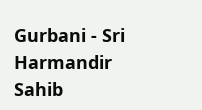Gurbani - Sri Harmandir Sahib